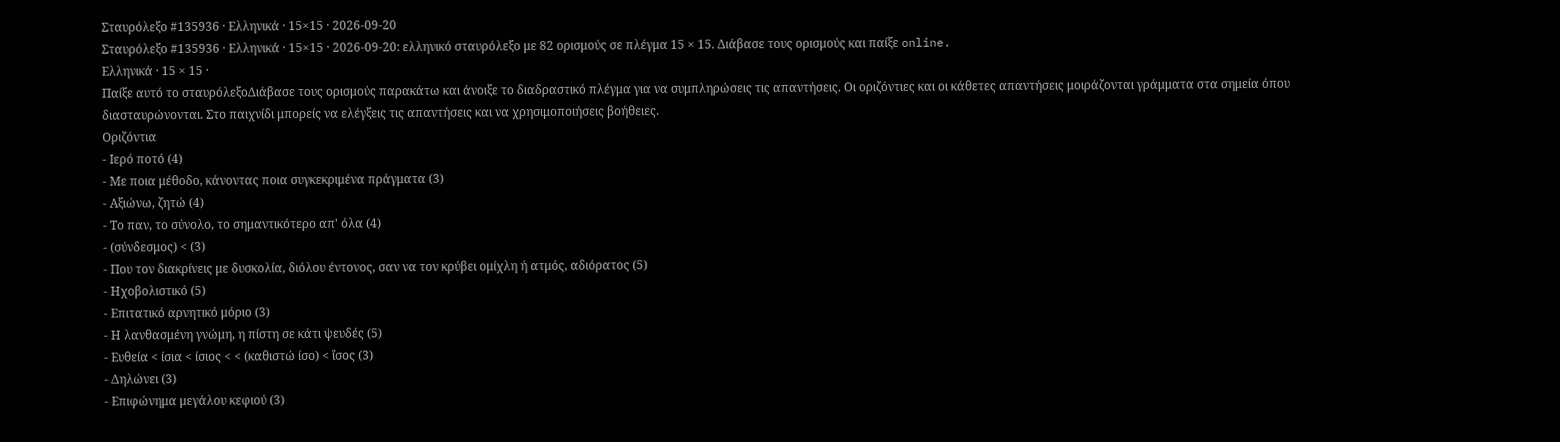Σταυρόλεξο #135936 · Ελληνικά · 15×15 · 2026-09-20
Σταυρόλεξο #135936 · Ελληνικά · 15×15 · 2026-09-20: ελληνικό σταυρόλεξο με 82 ορισμούς σε πλέγμα 15 × 15. Διάβασε τους ορισμούς και παίξε online.
Ελληνικά · 15 × 15 ·
Παίξε αυτό το σταυρόλεξοΔιάβασε τους ορισμούς παρακάτω και άνοιξε το διαδραστικό πλέγμα για να συμπληρώσεις τις απαντήσεις. Οι οριζόντιες και οι κάθετες απαντήσεις μοιράζονται γράμματα στα σημεία όπου διασταυρώνονται. Στο παιχνίδι μπορείς να ελέγξεις τις απαντήσεις και να χρησιμοποιήσεις βοήθειες.
Οριζόντια
- Ιερό ποτό (4)
- Με ποια μέθοδο, κάνοντας ποια συγκεκριμένα πράγματα (3)
- Αξιώνω, ζητώ (4)
- Το παν, το σύνολο, το σημαντικότερο απ' όλα (4)
- (σύνδεσμος) < (3)
- Που τον διακρίνεις με δυσκολία, διόλου έντονος, σαν να τον κρύβει ομίχλη ή ατμός, αδιόρατος (5)
- Ηχοβολιστικό (5)
- Επιτατικό αρνητικό μόριο (3)
- Η λανθασμένη γνώμη, η πίστη σε κάτι ψευδές (5)
- Ευθεία < ίσια < ίσιος < < (καθιστώ ίσο) < ἴσος (3)
- Δηλώνει (3)
- Επιφώνημα μεγάλου κεφιού (3)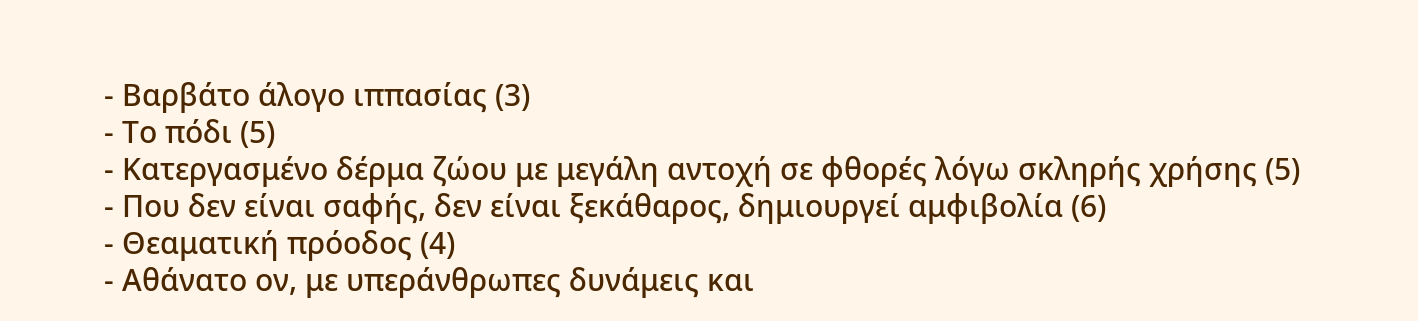- Βαρβάτο άλογο ιππασίας (3)
- Το πόδι (5)
- Κατεργασμένο δέρμα ζώου με μεγάλη αντοχή σε φθορές λόγω σκληρής χρήσης (5)
- Που δεν είναι σαφής, δεν είναι ξεκάθαρος, δημιουργεί αμφιβολία (6)
- Θεαματική πρόοδος (4)
- Αθάνατο ον, με υπεράνθρωπες δυνάμεις και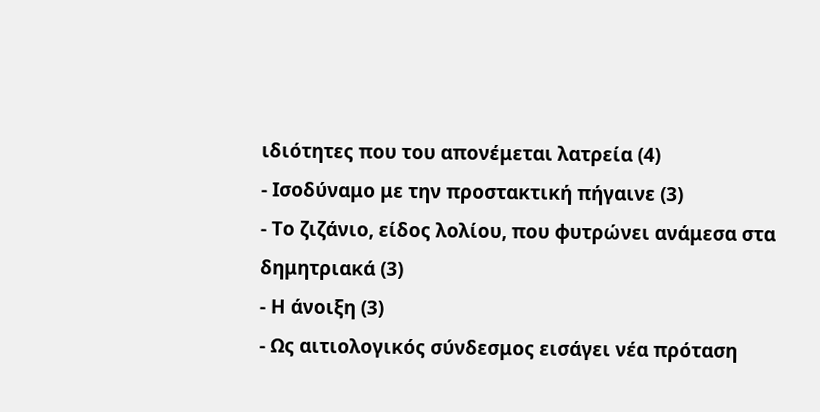ιδιότητες που του απονέμεται λατρεία (4)
- Ισοδύναμο με την προστακτική πήγαινε (3)
- Το ζιζάνιο, είδος λολίου, που φυτρώνει ανάμεσα στα δημητριακά (3)
- Η άνοιξη (3)
- Ως αιτιολογικός σύνδεσμος εισάγει νέα πρόταση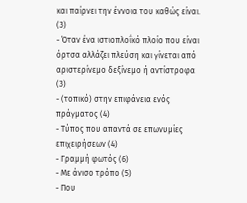και παίρνει την έννοια του καθώς είναι. (3)
- Όταν ένα ιστιοπλοΐκό πλοίο που είναι όρτσα αλλάζει πλεύση και γίνεται από αριστερίνεμο δεξίνεμο ή αντίστροφα (3)
- (τοπικό) στην επιφάνεια ενός πράγματος (4)
- Τύπος που απαντά σε επωνυμίες επιχειρήσεων (4)
- Γραμμή φωτός (6)
- Με άνισο τρόπο (5)
- Που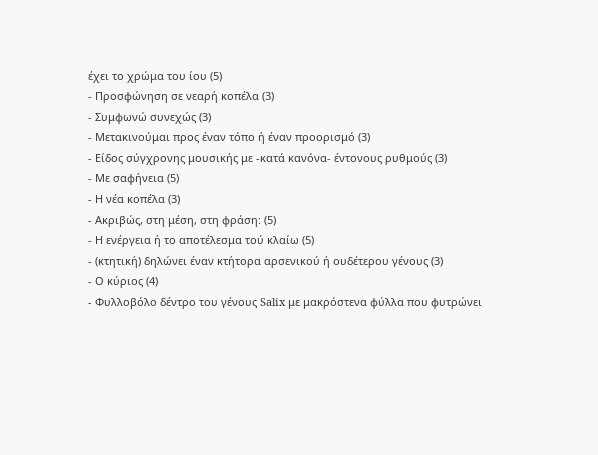έχει το χρώμα του ίου (5)
- Προσφώνηση σε νεαρή κοπέλα (3)
- Συμφωνώ συνεχώς (3)
- Μετακινούμαι προς έναν τόπο ή έναν προορισμό (3)
- Είδος σύγχρονης μουσικής με -κατά κανόνα- έντονους ρυθμούς (3)
- Με σαφήνεια (5)
- Η νέα κοπέλα (3)
- Ακριβώς, στη μέση, στη φράση: (5)
- Η ενέργεια ή το αποτέλεσμα τού κλαίω (5)
- (κτητική) δηλώνει έναν κτήτορα αρσενικού ή ουδέτερου γένους (3)
- Ο κύριος (4)
- Φυλλοβόλο δέντρο του γένους Salix με μακρόστενα φύλλα που φυτρώνει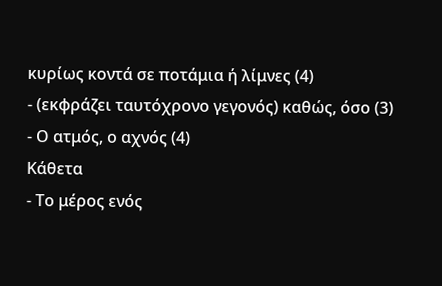κυρίως κοντά σε ποτάμια ή λίμνες (4)
- (εκφράζει ταυτόχρονο γεγονός) καθώς, όσο (3)
- Ο ατμός, ο αχνός (4)
Κάθετα
- Το μέρος ενός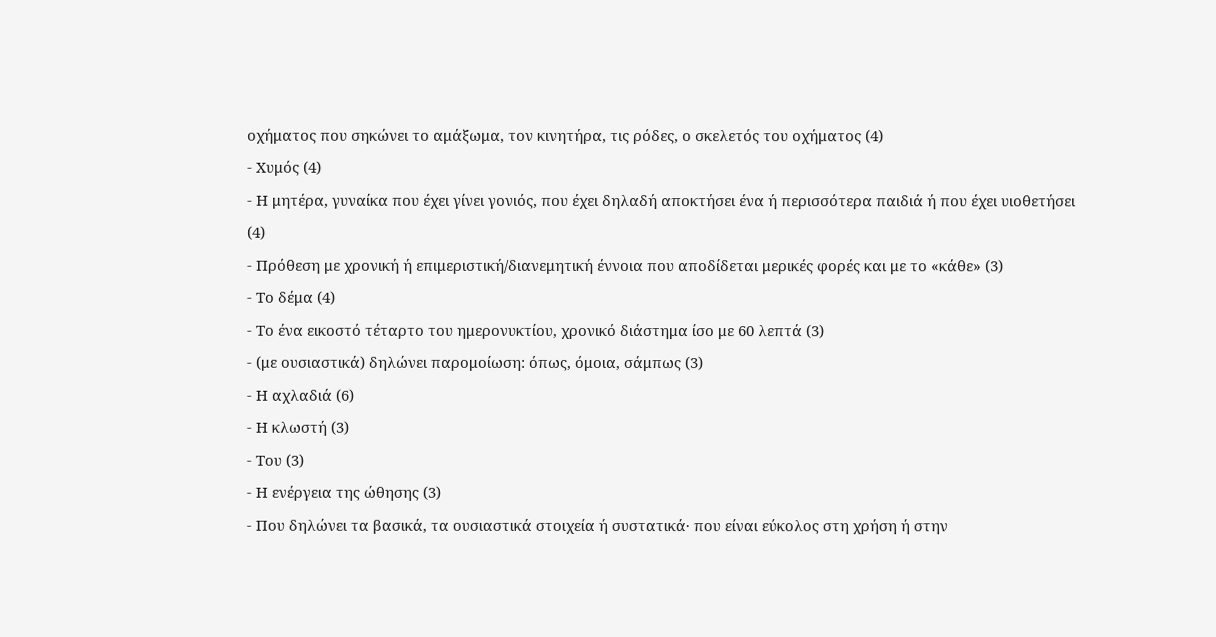οχήματος που σηκώνει το αμάξωμα, τον κινητήρα, τις ρόδες, ο σκελετός του οχήματος (4)
- Χυμός (4)
- Η μητέρα, γυναίκα που έχει γίνει γονιός, που έχει δηλαδή αποκτήσει ένα ή περισσότερα παιδιά ή που έχει υιοθετήσει (4)
- Πρόθεση με χρονική ή επιμεριστική/διανεμητική έννοια που αποδίδεται μερικές φορές και με το «κάθε» (3)
- Το δέμα (4)
- Το ένα εικοστό τέταρτο του ημερονυκτίου, χρονικό διάστημα ίσο με 60 λεπτά (3)
- (με ουσιαστικά) δηλώνει παρομοίωση: όπως, όμοια, σάμπως (3)
- Η αχλαδιά (6)
- Η κλωστή (3)
- Του (3)
- Η ενέργεια της ώθησης (3)
- Που δηλώνει τα βασικά, τα ουσιαστικά στοιχεία ή συστατικά· που είναι εύκολος στη χρήση ή στην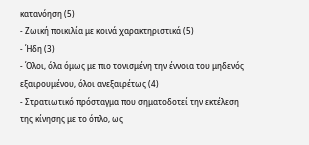κατανόηση (5)
- Ζωική ποικιλία με κοινά χαρακτηριστικά (5)
- Ήδη (3)
- Όλοι, όλα όμως με πιο τονισμένη την έννοια του μηδενός εξαιρουμένου, όλοι ανεξαιρέτως (4)
- Στρατιωτικό πρόσταγμα που σηματοδοτεί την εκτέλεση της κίνησης με το όπλο, ως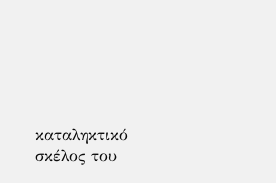καταληκτικό σκέλος του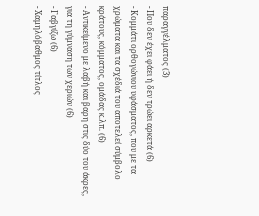παραγγέλματος (3)
- Που δεν έχει φάει ή δεν τρώει αρκετά (6)
- Κομμάτι ορθογώνιου υφάσματος, που με τα χρώματα και τα σχέδιά του αποτελεί σύμβολο κράτους, κόμματος, ομάδας κ.λπ. (6)
- Αντικείμενο με λαβή και βαρη στις δύο του άκρες, για τη γύμναση των χεριών (6)
- Γαβγίζω (6)
- Χαμηλόβαθμος τίτλος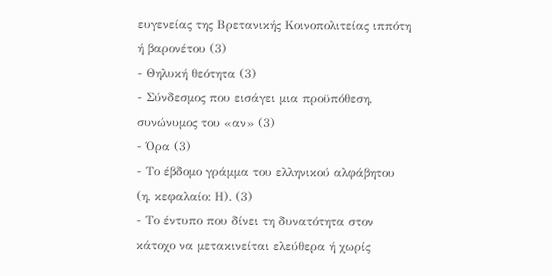ευγενείας της Βρετανικής Κοινοπολιτείας ιππότη ή βαρονέτου (3)
- Θηλυκή θεότητα (3)
- Σύνδεσμος που εισάγει μια προϋπόθεση, συνώνυμος του «αν» (3)
- Όρα (3)
- Το έβδομο γράμμα του ελληνικού αλφάβητου (η, κεφαλαίο: Η). (3)
- Το έντυπο που δίνει τη δυνατότητα στον κάτοχο να μετακινείται ελεύθερα ή χωρίς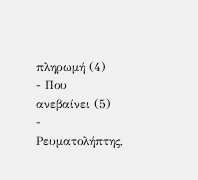πληρωμή (4)
- Που ανεβαίνει (5)
- Ρευματολήπτης,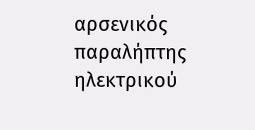αρσενικός παραλήπτης ηλεκτρικού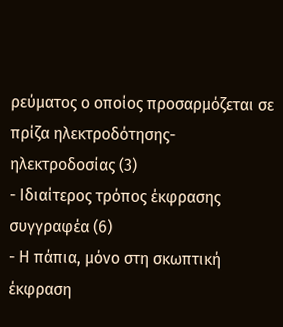ρεύματος ο οποίος προσαρμόζεται σε πρίζα ηλεκτροδότησης-ηλεκτροδοσίας (3)
- Ιδιαίτερος τρόπος έκφρασης συγγραφέα (6)
- Η πάπια, μόνο στη σκωπτική έκφραση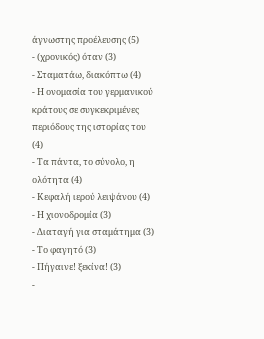άγνωστης προέλευσης (5)
- (χρονικός) όταν (3)
- Σταματάω, διακόπτω (4)
- Η ονομασία του γερμανικού κράτους σε συγκεκριμένες περιόδους της ιστορίας του (4)
- Τα πάντα, το σύνολο, η ολότητα (4)
- Κεφαλή ιερού λειψάνου (4)
- Η χιονοδρομία (3)
- Διαταγή για σταμάτημα (3)
- Το φαγητό (3)
- Πήγαινε! ξεκίνα! (3)
-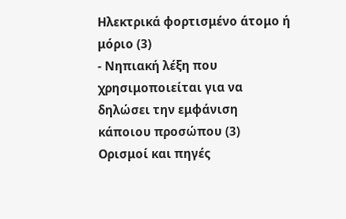Ηλεκτρικά φορτισμένο άτομο ή μόριο (3)
- Νηπιακή λέξη που χρησιμοποιείται για να δηλώσει την εμφάνιση κάποιου προσώπου (3)
Ορισμοί και πηγές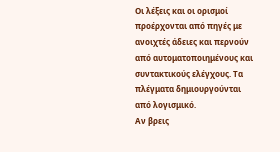Οι λέξεις και οι ορισμοί προέρχονται από πηγές με ανοιχτές άδειες και περνούν από αυτοματοποιημένους και συντακτικούς ελέγχους. Τα πλέγματα δημιουργούνται από λογισμικό.
Αν βρεις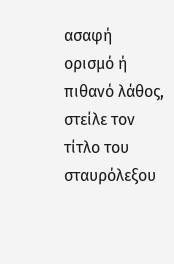ασαφή ορισμό ή πιθανό λάθος, στείλε τον τίτλο του σταυρόλεξου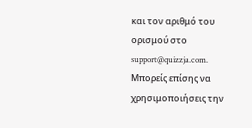και τον αριθμό του ορισμού στο support@quizzja.com. Μπορείς επίσης να χρησιμοποιήσεις την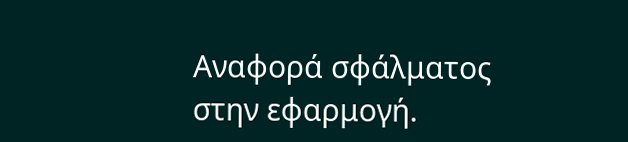Αναφορά σφάλματος στην εφαρμογή.